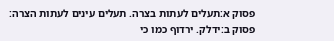פסוק א:תעלים לעתות בצרה. תעלים עינים לעתות הצרה:
פסוק ב:ידלק. ירדוף כמו כי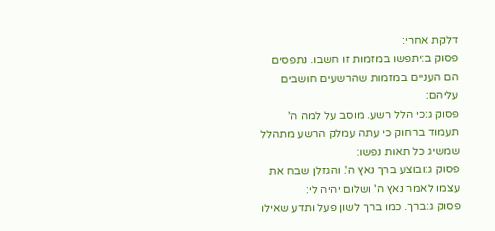דלקת אחרי:
פסוק ב:יתפשו במזמות זו חשבו. נתפסים הם העניים במזמות שהרשעים חושבים עליהם:
פסוק ג:כי הלל רשע. מוסב על למה ה' תעמוד ברחוק כי עתה עמלק הרשע מתהלל שמשיג כל תאות נפשו:
פסוק ג:ובוצע ברך נאץ ה'. והגזלן שבח את עצמו לאמר נאץ ה' ושלום יהיה לי:
פסוק ג:ברך. כמו ברך לשון פעל ותדע שאילו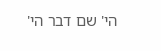הי' שם דבר הי'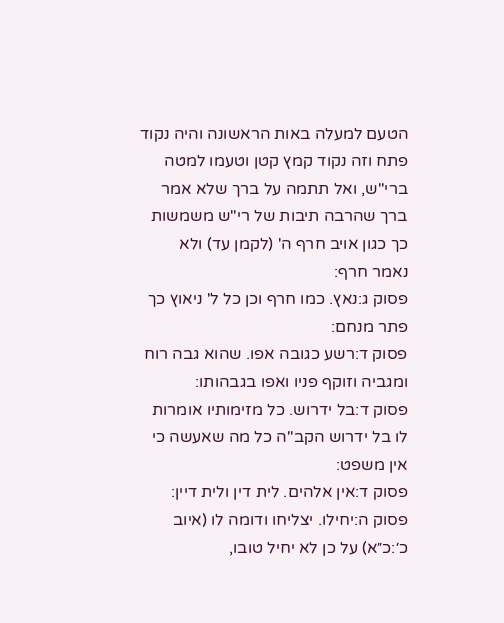הטעם למעלה באות הראשונה והיה נקוד פתח וזה נקוד קמץ קטן וטעמו למטה ברי"ש, ואל תתמה על ברך שלא אמר ברך שהרבה תיבות של רי"ש משמשות כך כגון אויב חרף ה' (לקמן עד) ולא נאמר חרף:
פסוק ג:נאץ. כמו חרף וכן כל ל' ניאוץ כך פתר מנחם:
פסוק ד:רשע כגובה אפו. שהוא גבה רוח ומגביה וזוקף פניו ואפו בגבהותו:
פסוק ד:בל ידרוש. כל מזימותיו אומרות לו בל ידרוש הקב"ה כל מה שאעשה כי אין משפט:
פסוק ד:אין אלהים. לית דין ולית דיין:
פסוק ה:יחילו. יצליחו ודומה לו (איוב כ׳:כ״א) על כן לא יחיל טובו,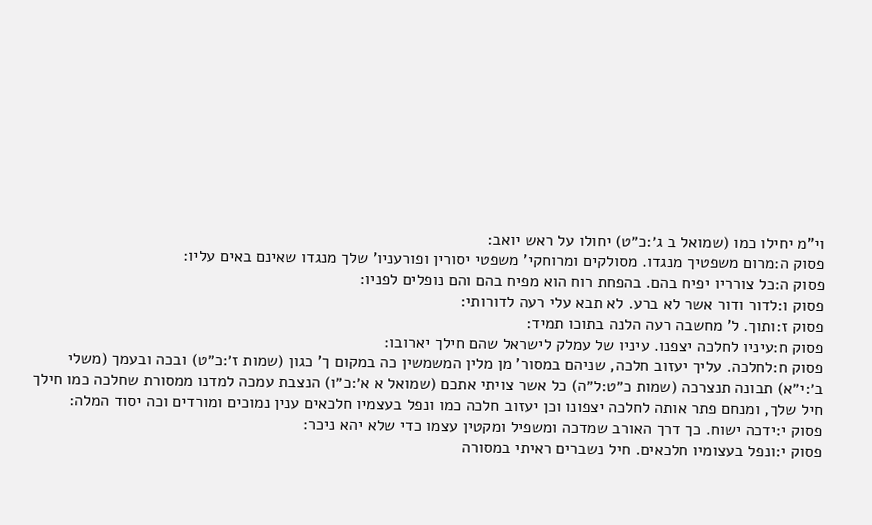וי"מ יחילו כמו (שמואל ב ג׳:כ״ט) יחולו על ראש יואב:
פסוק ה:מרום משפטיך מנגדו. מסולקים ומרוחקי' משפטי יסורין ופורעניו' שלך מנגדו שאינם באים עליו:
פסוק ה:כל צורריו יפיח בהם. בהפחת רוח הוא מפיח בהם והם נופלים לפניו:
פסוק ו:לדור ודור אשר לא ברע. לא תבא עלי רעה לדורותי:
פסוק ז:ותוך. ל' מחשבה רעה הלנה בתוכו תמיד:
פסוק ח:עיניו לחלכה יצפנו. עיניו של עמלק לישראל שהם חילך יארובו:
פסוק ח:לחלכה. עליך יעזוב חלכה, שניהם במסור' מן מלין המשמשין כה במקום ך' כגון (שמות ז׳:כ״ט) ובכה ובעמך (משלי ב׳:י״א) תבונה תנצרכה (שמות כ״ט:ל״ה) כל אשר צויתי אתכם (שמואל א א׳:כ״ו) הנצבת עמכה למדנו ממסורת שחלכה כמו חילך חיל שלך, ומנחם פתר אותה לחלכה יצפונו וכן יעזוב חלכה כמו ונפל בעצמיו חלכאים ענין נמוכים ומורדים וכה יסוד המלה:
פסוק י:ידכה ישוח. כך דרך האורב שמדכה ומשפיל ומקטין עצמו כדי שלא יהא ניכר:
פסוק י:ונפל בעצומיו חלכאים. חיל נשברים ראיתי במסורה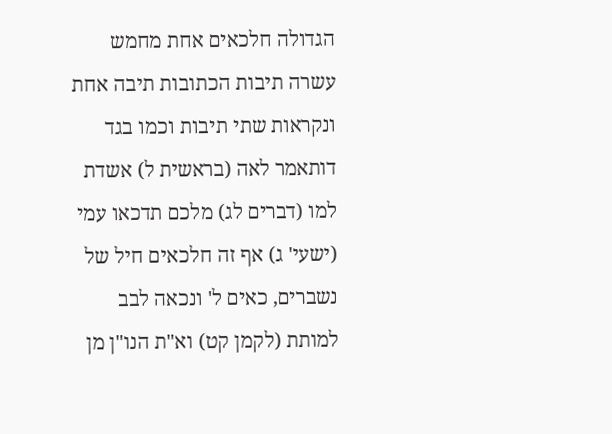הגדולה חלכאים אחת מחמש עשרה תיבות הכתובות תיבה אחת ונקראות שתי תיבות וכמו בגד דותאמר לאה (בראשית ל) אשדת למו (דברים לג) מלכם תדכאו עמי (ישעי' ג) אף זה חלכאים חיל של נשברים, כאים ל' ונכאה לבב למותת (לקמן קט) וא"ת הנו"ן מן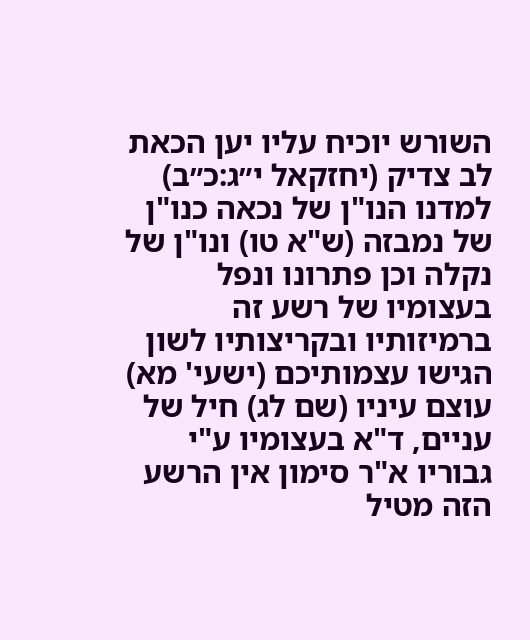השורש יוכיח עליו יען הכאת לב צדיק (יחזקאל י״ג:כ״ב) למדנו הנו"ן של נכאה כנו"ן של נמבזה (ש"א טו) ונו"ן של נקלה וכן פתרונו ונפל בעצומיו של רשע זה ברמיזותיו ובקריצותיו לשון הגישו עצמותיכם (ישעי' מא) עוצם עיניו (שם לג) חיל של עניים, ד"א בעצומיו ע"י גבוריו א"ר סימון אין הרשע הזה מטיל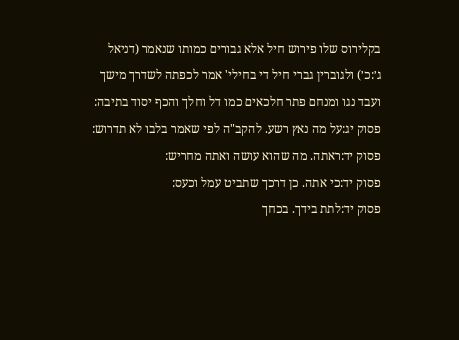בקלירוס שלו פירוש חיל אלא גבורים כמותו שנאמר (דניאל ג׳:כ׳) ולגוברין גברי חיל די בחילי' אמר לכפתה לשדרך מישך ועבד נגו ומנחם פתר חלכאים כמו דל וחלך והכף יסוד בתיבה:
פסוק יג:על מה נאץ רשע. להקב"ה לפי שאמר בלבו לא תדרוש:
פסוק יד:ראתה. מה שהוא עושה ואתה מחריש:
פסוק יד:כי אתה. כן דרכך שתביט עמל וכעס:
פסוק יד:לתת בידך. בכחך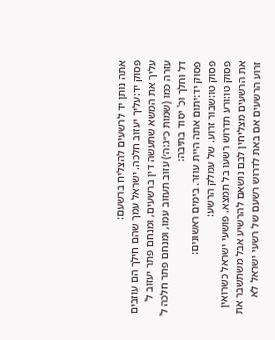אתה נותן יד לרשעים להצליח ברשעם:
פסוק יד:עליך יעזוב חלכה. ישראל עמך שהם חילך הם עוזבים עליך את המשא שתעשה דין ברשעים, ומנחם פתר יעזוב ל' עזרה כמו (שמות כ״ג:ה׳) עזוב תעזוב עמו, ומנחם פתר חלכה ל' דל וחלך וכ' יסוד בתיבה:
פסוק יד:יתום אתה היית עוזר. בימים ראשונים:
פסוק טו:שבור זרוע. של עמלק הרשע:
פסוק טו:ורע תדרוש רשעו בל תמצא. פושעי ישראל כשרואין את הרשעים מצליחין לבם נושאם להרשיע אבל משתשבר את זרוע הרשעים אם באת לדרוש רשעם של רשעי ישראל לא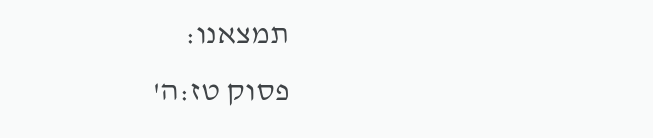תמצאנו:
פסוק טז:ה'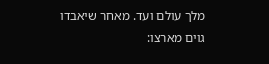מלך עולם ועד. מאחר שיאבדו גוים מארצו: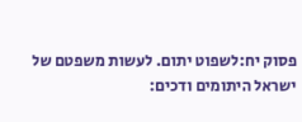פסוק יח:לשפוט יתום. לעשות משפטם של ישראל היתומים ודכים: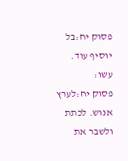פסוק יח:בל יוסיף עוד. עשו:
פסוק יח:לערץ אנוש. לכתת ולשבר את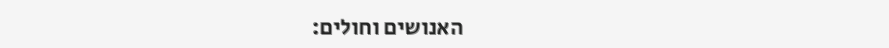האנושים וחולים: